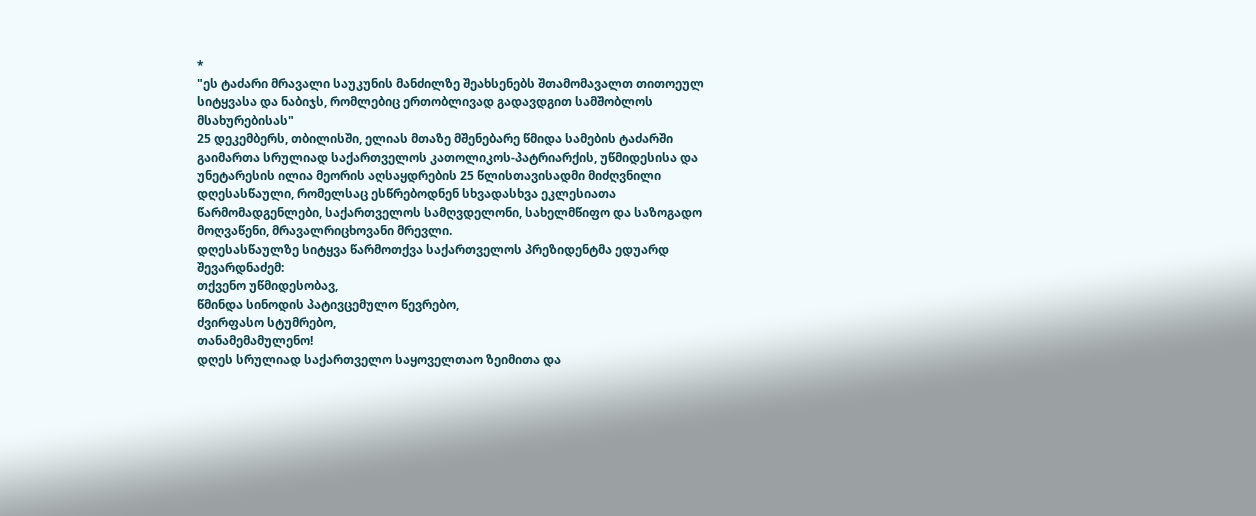*
"ეს ტაძარი მრავალი საუკუნის მანძილზე შეახსენებს შთამომავალთ თითოეულ სიტყვასა და ნაბიჯს, რომლებიც ერთობლივად გადავდგით სამშობლოს მსახურებისას"
25 დეკემბერს, თბილისში, ელიას მთაზე მშენებარე წმიდა სამების ტაძარში გაიმართა სრულიად საქართველოს კათოლიკოს-პატრიარქის, უწმიდესისა და უნეტარესის ილია მეორის აღსაყდრების 25 წლისთავისადმი მიძღვნილი დღესასწაული, რომელსაც ესწრებოდნენ სხვადასხვა ეკლესიათა წარმომადგენლები, საქართველოს სამღვდელონი, სახელმწიფო და საზოგადო მოღვაწენი, მრავალრიცხოვანი მრევლი.
დღესასწაულზე სიტყვა წარმოთქვა საქართველოს პრეზიდენტმა ედუარდ შევარდნაძემ:
თქვენო უწმიდესობავ,
წმინდა სინოდის პატივცემულო წევრებო,
ძვირფასო სტუმრებო,
თანამემამულენო!
დღეს სრულიად საქართველო საყოველთაო ზეიმითა და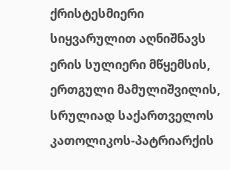ქრისტესმიერი სიყვარულით აღნიშნავს ერის სულიერი მწყემსის, ერთგული მამულიშვილის, სრულიად საქართველოს კათოლიკოს-პატრიარქის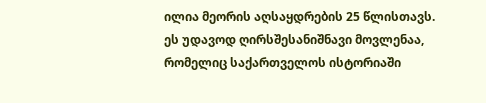ილია მეორის აღსაყდრების 25 წლისთავს.
ეს უდავოდ ღირსშესანიშნავი მოვლენაა, რომელიც საქართველოს ისტორიაში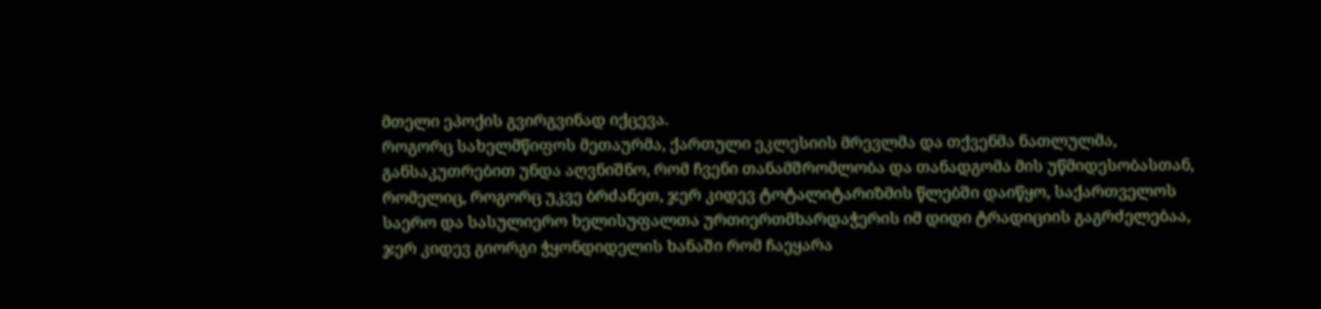მთელი ეპოქის გვირგვინად იქცევა.
როგორც სახელმწიფოს მეთაურმა, ქართული ეკლესიის მრევლმა და თქვენმა ნათლულმა, განსაკუთრებით უნდა აღვნიშნო, რომ ჩვენი თანამშრომლობა და თანადგომა მის უწმიდესობასთან, რომელიც, როგორც უკვე ბრძანეთ, ჯერ კიდევ ტოტალიტარიზმის წლებში დაიწყო, საქართველოს საერო და სასულიერო ხელისუფალთა ურთიერთმხარდაჭერის იმ დიდი ტრადიციის გაგრძელებაა, ჯერ კიდევ გიორგი ჭყონდიდელის ხანაში რომ ჩაეყარა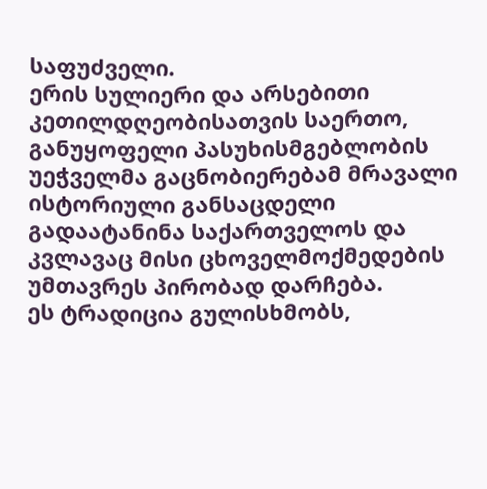საფუძველი.
ერის სულიერი და არსებითი კეთილდღეობისათვის საერთო, განუყოფელი პასუხისმგებლობის უეჭველმა გაცნობიერებამ მრავალი ისტორიული განსაცდელი გადაატანინა საქართველოს და კვლავაც მისი ცხოველმოქმედების უმთავრეს პირობად დარჩება.
ეს ტრადიცია გულისხმობს,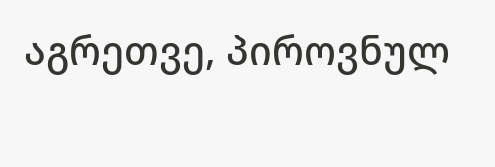აგრეთვე, პიროვნულ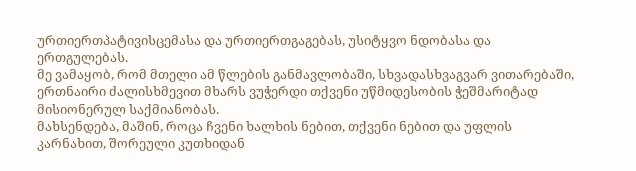ურთიერთპატივისცემასა და ურთიერთგაგებას, უსიტყვო ნდობასა და ერთგულებას.
მე ვამაყობ, რომ მთელი ამ წლების განმავლობაში, სხვადასხვაგვარ ვითარებაში, ერთნაირი ძალისხმევით მხარს ვუჭერდი თქვენი უწმიდესობის ჭეშმარიტად მისიონერულ საქმიანობას.
მახსენდება, მაშინ, როცა ჩვენი ხალხის ნებით, თქვენი ნებით და უფლის კარნახით, შორეული კუთხიდან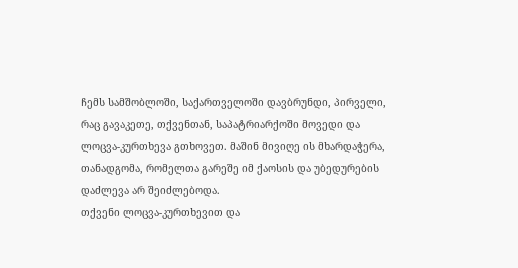ჩემს სამშობლოში, საქართველოში დავბრუნდი, პირველი, რაც გავაკეთე, თქვენთან, საპატრიარქოში მოვედი და ლოცვა-კურთხევა გთხოვეთ. მაშინ მივიღე ის მხარდაჭერა, თანადგომა, რომელთა გარეშე იმ ქაოსის და უბედურების დაძლევა არ შეიძლებოდა.
თქვენი ლოცვა-კურთხევით და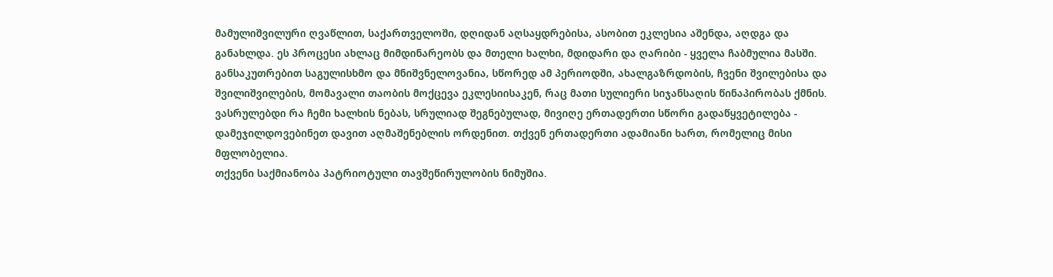მამულიშვილური ღვაწლით, საქართველოში, დღიდან აღსაყდრებისა, ასობით ეკლესია აშენდა, აღდგა და განახლდა. ეს პროცესი ახლაც მიმდინარეობს და მთელი ხალხი, მდიდარი და ღარიბი - ყველა ჩაბმულია მასში.
განსაკუთრებით საგულისხმო და მნიშვნელოვანია, სწორედ ამ პერიოდში, ახალგაზრდობის, ჩვენი შვილებისა და შვილიშვილების, მომავალი თაობის მოქცევა ეკლესიისაკენ, რაც მათი სულიერი სიჯანსაღის წინაპირობას ქმნის.
ვასრულებდი რა ჩემი ხალხის ნებას, სრულიად შეგნებულად, მივიღე ერთადერთი სწორი გადაწყვეტილება - დამეჯილდოვებინეთ დავით აღმაშენებლის ორდენით. თქვენ ერთადერთი ადამიანი ხართ, რომელიც მისი მფლობელია.
თქვენი საქმიანობა პატრიოტული თავშეწირულობის ნიმუშია.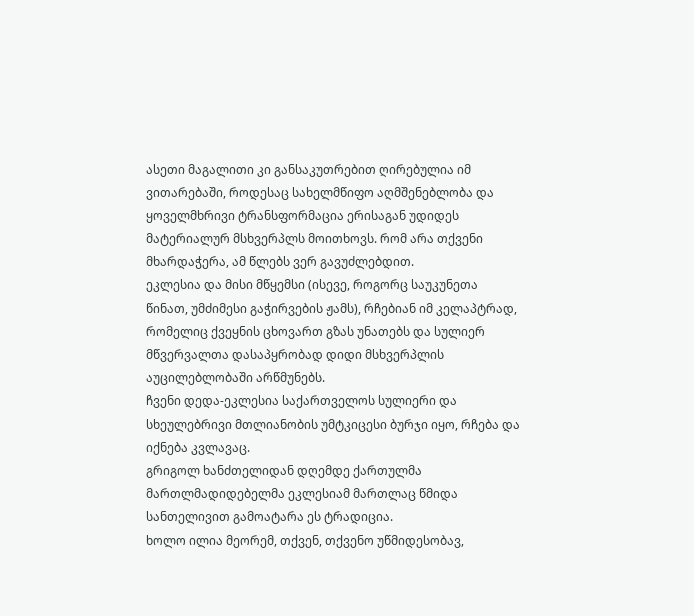ასეთი მაგალითი კი განსაკუთრებით ღირებულია იმ ვითარებაში, როდესაც სახელმწიფო აღმშენებლობა და ყოველმხრივი ტრანსფორმაცია ერისაგან უდიდეს მატერიალურ მსხვერპლს მოითხოვს. რომ არა თქვენი მხარდაჭერა, ამ წლებს ვერ გავუძლებდით.
ეკლესია და მისი მწყემსი (ისევე, როგორც საუკუნეთა წინათ, უმძიმესი გაჭირვების ჟამს), რჩებიან იმ კელაპტრად, რომელიც ქვეყნის ცხოვართ გზას უნათებს და სულიერ მწვერვალთა დასაპყრობად დიდი მსხვერპლის აუცილებლობაში არწმუნებს.
ჩვენი დედა-ეკლესია საქართველოს სულიერი და სხეულებრივი მთლიანობის უმტკიცესი ბურჯი იყო, რჩება და იქნება კვლავაც.
გრიგოლ ხანძთელიდან დღემდე ქართულმა მართლმადიდებელმა ეკლესიამ მართლაც წმიდა სანთელივით გამოატარა ეს ტრადიცია.
ხოლო ილია მეორემ, თქვენ, თქვენო უწმიდესობავ,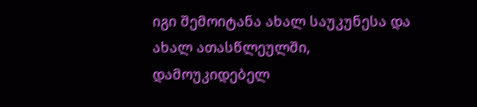იგი შემოიტანა ახალ საუკუნესა და ახალ ათასწლეულში, დამოუკიდებელ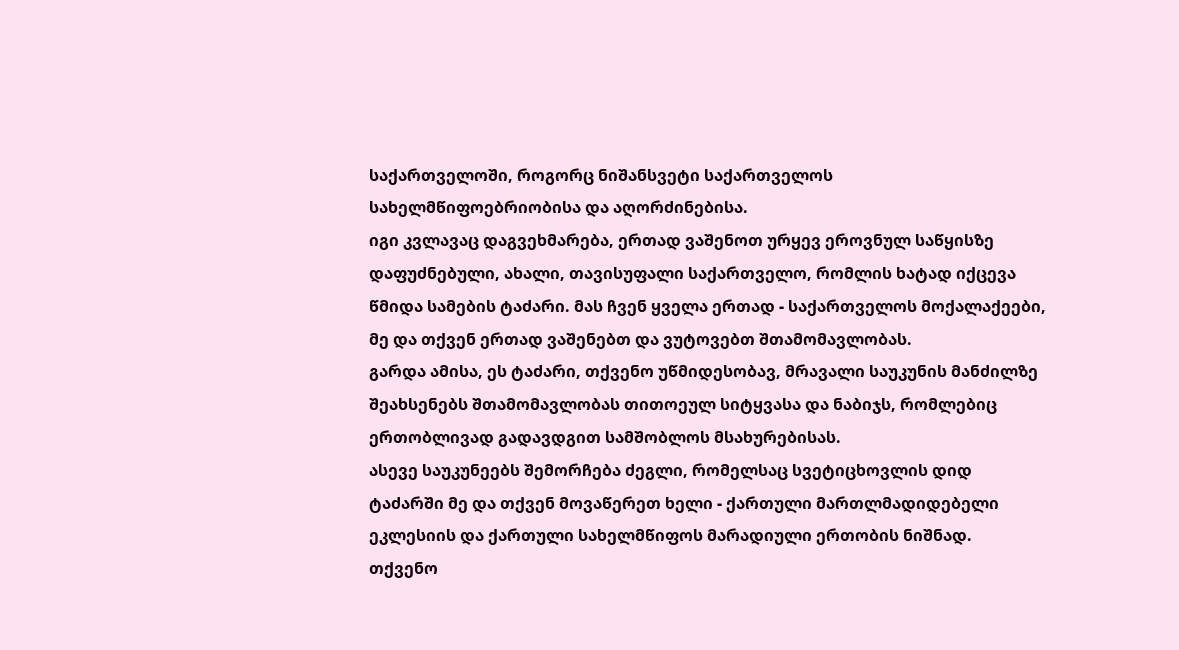საქართველოში, როგორც ნიშანსვეტი საქართველოს სახელმწიფოებრიობისა და აღორძინებისა.
იგი კვლავაც დაგვეხმარება, ერთად ვაშენოთ ურყევ ეროვნულ საწყისზე დაფუძნებული, ახალი, თავისუფალი საქართველო, რომლის ხატად იქცევა წმიდა სამების ტაძარი. მას ჩვენ ყველა ერთად - საქართველოს მოქალაქეები, მე და თქვენ ერთად ვაშენებთ და ვუტოვებთ შთამომავლობას.
გარდა ამისა, ეს ტაძარი, თქვენო უწმიდესობავ, მრავალი საუკუნის მანძილზე შეახსენებს შთამომავლობას თითოეულ სიტყვასა და ნაბიჯს, რომლებიც ერთობლივად გადავდგით სამშობლოს მსახურებისას.
ასევე საუკუნეებს შემორჩება ძეგლი, რომელსაც სვეტიცხოვლის დიდ ტაძარში მე და თქვენ მოვაწერეთ ხელი - ქართული მართლმადიდებელი ეკლესიის და ქართული სახელმწიფოს მარადიული ერთობის ნიშნად.
თქვენო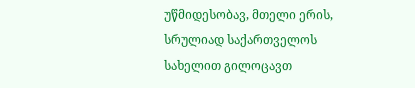უწმიდესობავ, მთელი ერის, სრულიად საქართველოს სახელით გილოცავთ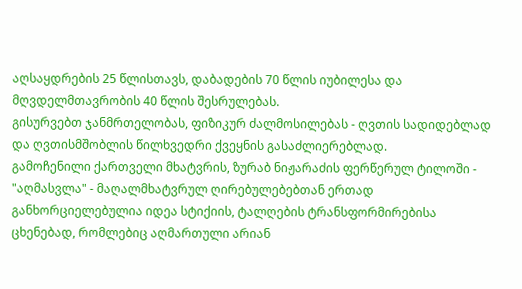აღსაყდრების 25 წლისთავს, დაბადების 70 წლის იუბილესა და მღვდელმთავრობის 40 წლის შესრულებას.
გისურვებთ ჯანმრთელობას, ფიზიკურ ძალმოსილებას - ღვთის სადიდებლად და ღვთისმშობლის წილხვედრი ქვეყნის გასაძლიერებლად.
გამოჩენილი ქართველი მხატვრის, ზურაბ ნიჟარაძის ფერწერულ ტილოში - "აღმასვლა" - მაღალმხატვრულ ღირებულებებთან ერთად განხორციელებულია იდეა სტიქიის, ტალღების ტრანსფორმირებისა ცხენებად, რომლებიც აღმართული არიან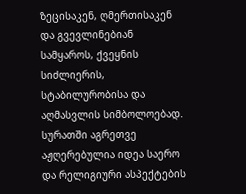ზეცისაკენ, ღმერთისაკენ და გვევლინებიან სამყაროს, ქვეყნის სიძლიერის, სტაბილურობისა და აღმასვლის სიმბოლოებად.
სურათში აგრეთვე აჟღერებულია იდეა საერო და რელიგიური ასპექტების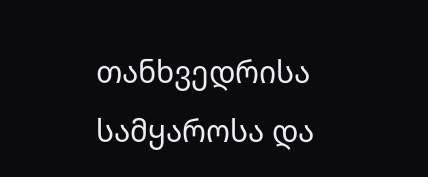თანხვედრისა სამყაროსა და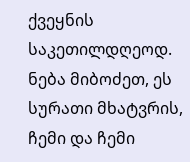ქვეყნის საკეთილდღეოდ.
ნება მიბოძეთ, ეს სურათი მხატვრის, ჩემი და ჩემი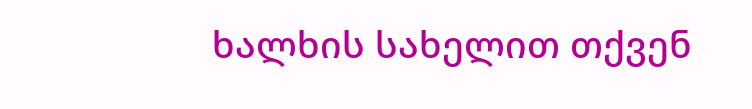ხალხის სახელით თქვენ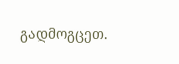გადმოგცეთ.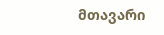მთავარი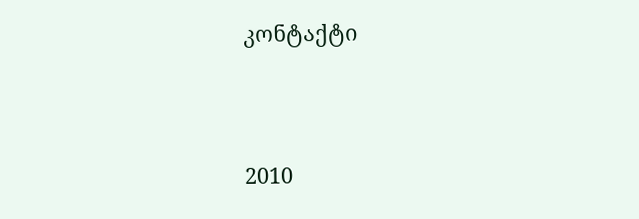კონტაქტი




2010